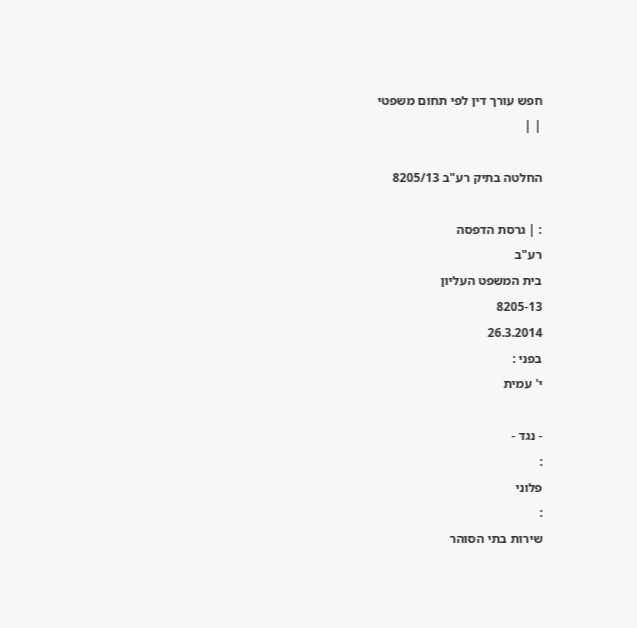חפש עורך דין לפי תחום משפטי
| |

החלטה בתיק רע"ב 8205/13

: | גרסת הדפסה
רע"ב
בית המשפט העליון
8205-13
26.3.2014
בפני :
י' עמית

- נגד -
:
פלוני
:
שירות בתי הסוהר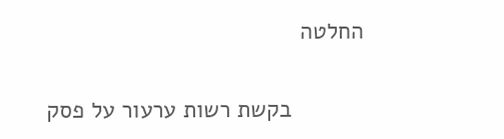החלטה

           בקשת רשות ערעור על פסק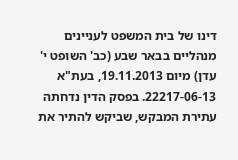דינו של בית המשפט לעניינים מנהליים בבאר שבע (כב' השופט י' עדן) מיום 19.11.2013, בעת"א 22217-06-13. בפסק הדין נדחתה עתירת המבקש, שביקש להתיר את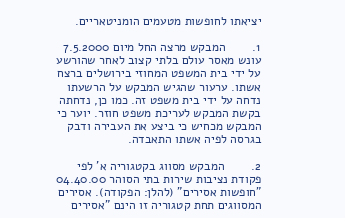יציאתו לחופשות מטעמים הומניטאריים.

1.        המבקש מרצה החל מיום 7.5.2000 עונש מאסר עולם בלתי קצוב לאחר שהורשע על ידי בית המשפט המחוזי בירושלים ברצח אשתו. ערעור שהגיש המבקש על הרשעתו נדחה על ידי בית משפט זה. כמו כן, נדחתה בקשת המבקש לעריכת משפט חוזר. יוער כי המבקש מכחיש כי ביצע את העבירה ודבק בגרסה לפיה אשתו התאבדה.

2.        המבקש מסווג בקטגוריה א' לפי פקודת נציבות שירות בתי הסוהר 04.40.00 "חופשות אסירים" (להלן: הפקודה). אסירים המסווגים תחת קטגוריה זו הינם "אסירים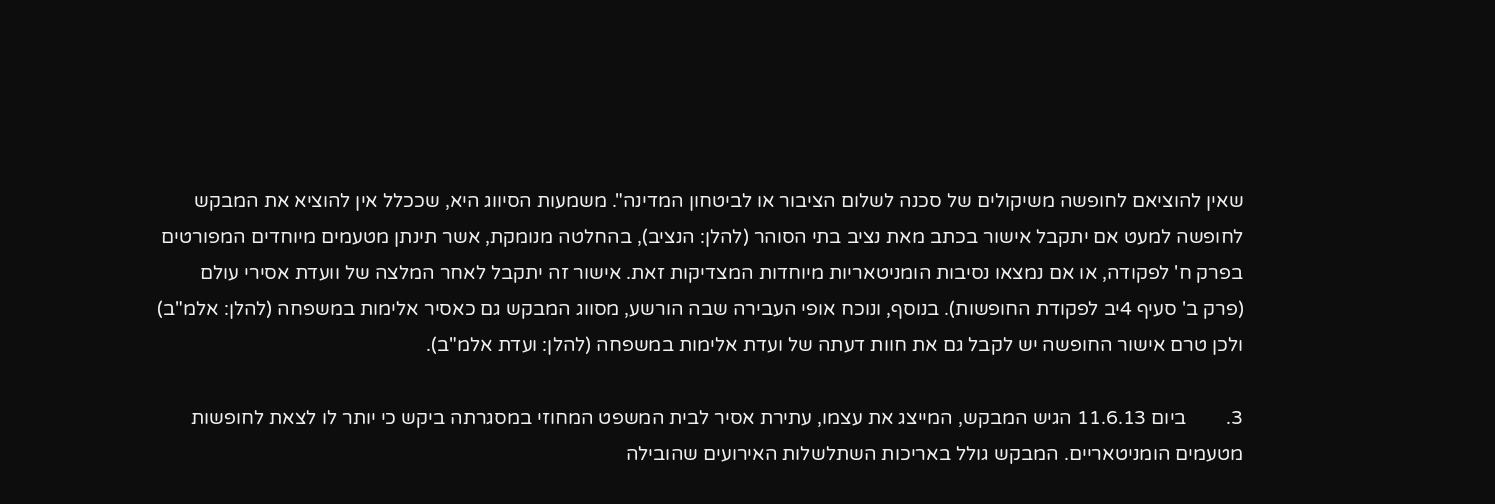שאין להוציאם לחופשה משיקולים של סכנה לשלום הציבור או לביטחון המדינה". משמעות הסיווג היא, שככלל אין להוציא את המבקש לחופשה למעט אם יתקבל אישור בכתב מאת נציב בתי הסוהר (להלן: הנציב), בהחלטה מנומקת, אשר תינתן מטעמים מיוחדים המפורטים בפרק ח' לפקודה, או אם נמצאו נסיבות הומניטאריות מיוחדות המצדיקות זאת. אישור זה יתקבל לאחר המלצה של וועדת אסירי עולם (פרק ב' סעיף 4יב לפקודת החופשות). בנוסף, ונוכח אופי העבירה שבה הורשע, מסווג המבקש גם כאסיר אלימות במשפחה (להלן: אלמ"ב) ולכן טרם אישור החופשה יש לקבל גם את חוות דעתה של ועדת אלימות במשפחה (להלן: ועדת אלמ"ב).

3.        ביום 11.6.13 הגיש המבקש, המייצג את עצמו, עתירת אסיר לבית המשפט המחוזי במסגרתה ביקש כי יותר לו לצאת לחופשות מטעמים הומניטאריים. המבקש גולל באריכות השתלשלות האירועים שהובילה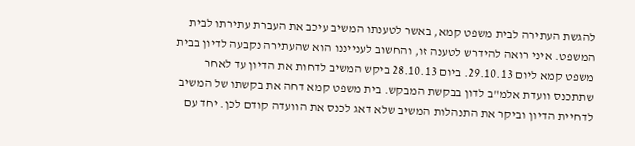להגשת העתירה לבית משפט קמא, באשר לטענתו המשיב עיכב את העברת עתירתו לבית המשפט. איני רואה להידרש לטענה זו, והחשוב לענייננו הוא שהעתירה נקבעה לדיון בבית משפט קמא ליום 29.10.13. ביום 28.10.13 ביקש המשיב לדחות את הדיון עד לאחר שתתכנס וועדת אלמ"ב לדון בבקשת המבקש. בית משפט קמא דחה את בקשתו של המשיב לדחיית הדיון וביקר את התנהלות המשיב שלא דאג לכנס את הוועדה קודם לכן. יחד עם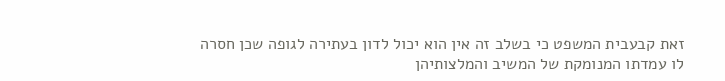זאת קבעבית המשפט כי בשלב זה אין הוא יכול לדון בעתירה לגופה שכן חסרה לו עמדתו המנומקת של המשיב והמלצותיהן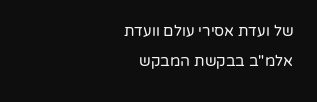של ועדת אסירי עולם וועדת אלמ"ב בבקשת המבקש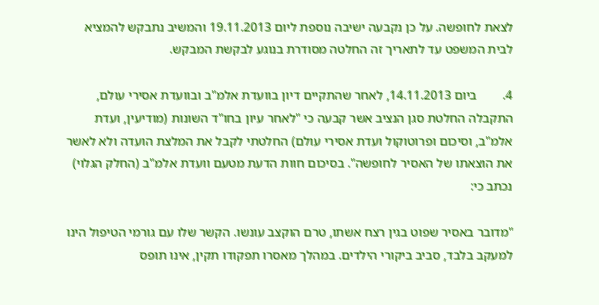לצאת לחופשה. על כן נקבעה ישיבה נוספת ליום 19.11.2013 והמשיב נתבקש להמציא לבית המשפט עד לתאריך זה החלטה מסודרת בנוגע לבקשת המבקש.

4.        ביום 14.11.2013, לאחר שהתקיים דיון בוועדת אלמ"ב ובוועדת אסירי עולם, התקבלה החלטת סגן הנציב אשר קבעה כי "לאחר עיון בחו"ד השונות (מודיעין, ועדת אלמ"ב, וסיכום ופרוטוקול ועדת אסירי עולם) החלטתי לקבל את המלצת הועדה ולא לאשר את הוצאתו של האסיר לחופשה". בסיכום חוות הדעת מטעם וועדת אלמ"ב (החלק הגלוי) נכתב כי:

"מדובר באסיר שפוט בגין רצח אשתו, טרם הוקצב עונשו. הקשר שלו עם גורמי הטיפול הינו למעקב בלבד, סביב ביקורי הילדים. במהלך מאסרו תפקודו תקין, אינו תופס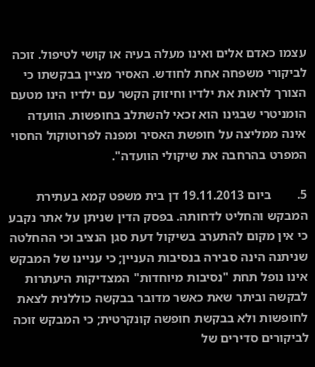עצמו כאדם אלים ואינו מעלה בעיה או קושי לטיפול. זוכה לביקורי משפחה אחת לחודש. האסיר מציין בבקשתו כי הצורך לראות את ילדיו וחיזוק הקשר עם ילדיו הינו מטעם הומניטרי שבגינו הוא זכאי להשתלב בחופשות. הוועדה אינה ממליצה על חופשת האסיר ומפנה לפרוטוקול החסוי המפרט בהרחבה את שיקולי הוועדה".

5.        ביום 19.11.2013 דן בית משפט קמא בעתירת המבקש והחליט לדחותה. בפסק הדין שניתן על אתר נקבע כי אין מקום להתערב בשיקול דעת סגן הנציב וכי ההחלטה שניתנה הינה סבירה בנסיבות העניין; כי עניינו של המבקש אינו נופל תחת "נסיבות מיוחדות" המצדיקות היעתרות לבקשה וביתר שאת כאשר מדובר בבקשה כוללנית לצאת לחופשות ולא בבקשת חופשה קונקרטית; כי המבקש זוכה לביקורים סדירים של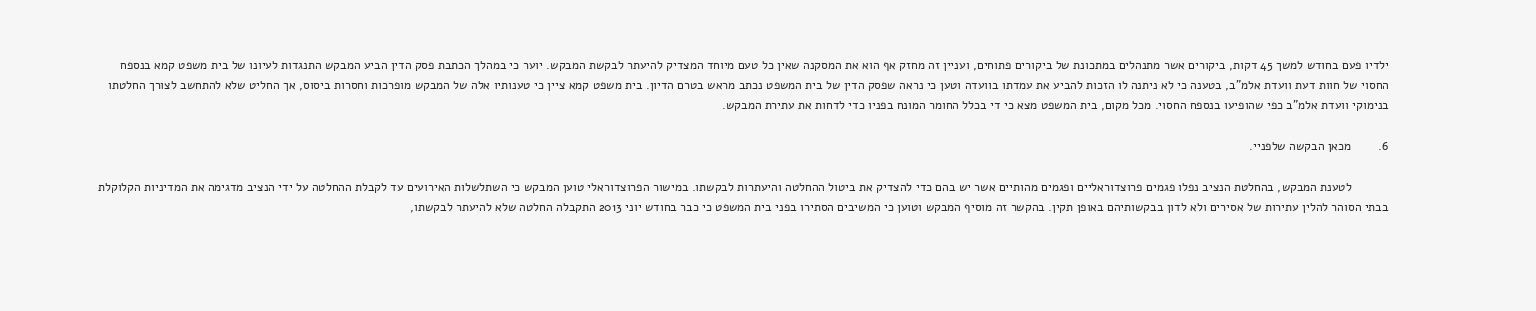ילדיו פעם בחודש למשך 45 דקות, ביקורים אשר מתנהלים במתכונת של ביקורים פתוחים, ועניין זה מחזק אף הוא את המסקנה שאין כל טעם מיוחד המצדיק להיעתר לבקשת המבקש. יוער כי במהלך הכתבת פסק הדין הביע המבקש התנגדות לעיונו של בית משפט קמא בנספח החסוי של חוות דעת וועדת אלמ"ב, בטענה כי לא ניתנה לו הזכות להביע את עמדתו בוועדה וטען כי נראה שפסק הדין של בית המשפט נכתב מראש בטרם הדיון. בית משפט קמא ציין כי טענותיו אלה של המבקש מופרכות וחסרות ביסוס, אך החליט שלא להתחשב לצורך החלטתו בנימוקי וועדת אלמ"ב כפי שהופיעו בנספח החסוי. מכל מקום, בית המשפט מצא כי די בכלל החומר המונח בפניו כדי לדחות את עתירת המבקש.

6.        מכאן הבקשה שלפניי.

           לטענת המבקש, בהחלטת הנציב נפלו פגמים פרוצדוראליים ופגמים מהותיים אשר יש בהם כדי להצדיק את ביטול ההחלטה והיעתרות לבקשתו. במישור הפרוצדוראלי טוען המבקש כי השתלשלות האירועים עד לקבלת ההחלטה על ידי הנציב מדגימה את המדיניות הקלוקלת בבתי הסוהר להלין עתירות של אסירים ולא לדון בבקשותיהם באופן תקין. בהקשר זה מוסיף המבקש וטוען כי המשיבים הסתירו בפני בית המשפט כי כבר בחודש יוני 2013 התקבלה החלטה שלא להיעתר לבקשתו,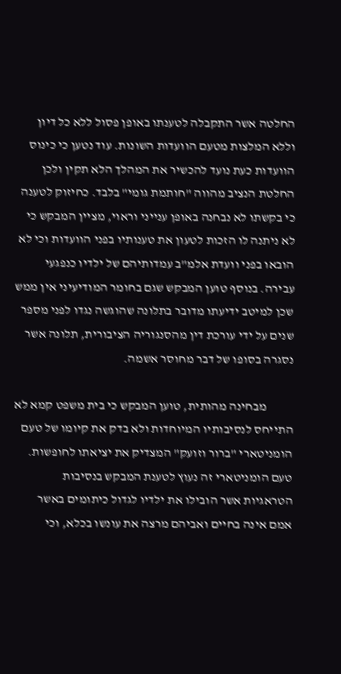החלטה אשר התקבלה לטענתו באופן פסול ללא כל דיון וללא המלצות מטעם הוועדות השונות. עוד נטען כי כינוס הוועדות כעת נועד להכשיר את המהלך הלא תקין ולכן החלטת הנציב מהווה "חותמת גומי" בלבד. כחיזוק לטענה כי בקשתו לא נבחנה באופן ענייני וראוי, מציין המבקש כי לא ניתנה לו הזכות לטעון את טענותיו בפני הוועדות וכי לא הובאו בפני וועדת אלמ"ב עמדותיהם של ילדיו כנפגעי עבירה. בנוסף טוען המבקש שגם בחומר המודיעיני אין ממש שכן למיטב ידיעתו מדובר בתלונה שהוגשה נגדו לפני מספר שנים על ידי עורכת דין מהסנגוריה הציבורית, תלונה אשר נסגרה בסופו של דבר מחוסר אשמה.

           מבחינה מהותית, טוען המבקש כי בית משפט קמא לא התייחס לנסיבותיו המיוחדות ולא בדק את קיומו של טעם הומניטארי "ברור וזועק" המצדיק את יציאתו לחופשות. טעם הומניטארי זה נעוץ לטענת המבקש בנסיבות הטראגיות אשר הובילו את ילדיו לגדול כיתומים באשר אמם אינה בחיים ואביהם מרצה את עונשו בכלא, וכי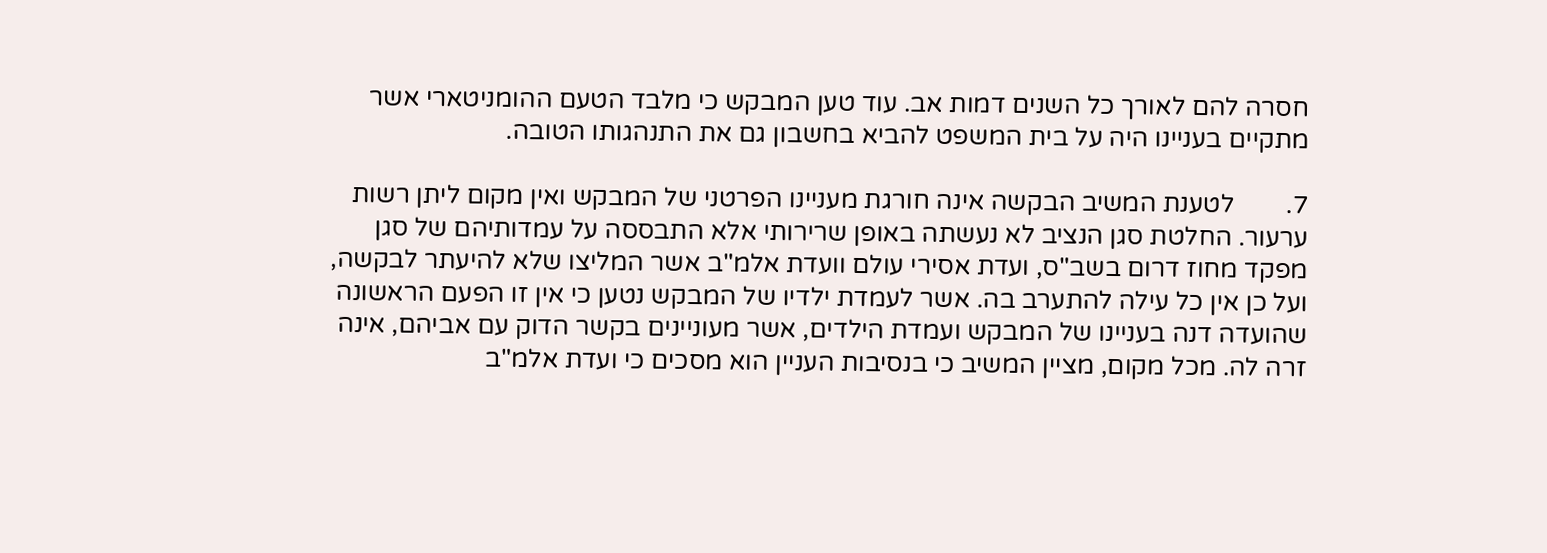חסרה להם לאורך כל השנים דמות אב. עוד טען המבקש כי מלבד הטעם ההומניטארי אשר מתקיים בעניינו היה על בית המשפט להביא בחשבון גם את התנהגותו הטובה.

7.        לטענת המשיב הבקשה אינה חורגת מעניינו הפרטני של המבקש ואין מקום ליתן רשות ערעור. החלטת סגן הנציב לא נעשתה באופן שרירותי אלא התבססה על עמדותיהם של סגן מפקד מחוז דרום בשב"ס, ועדת אסירי עולם וועדת אלמ"ב אשר המליצו שלא להיעתר לבקשה, ועל כן אין כל עילה להתערב בה. אשר לעמדת ילדיו של המבקש נטען כי אין זו הפעם הראשונה שהועדה דנה בעניינו של המבקש ועמדת הילדים, אשר מעוניינים בקשר הדוק עם אביהם, אינה זרה לה. מכל מקום, מציין המשיב כי בנסיבות העניין הוא מסכים כי ועדת אלמ"ב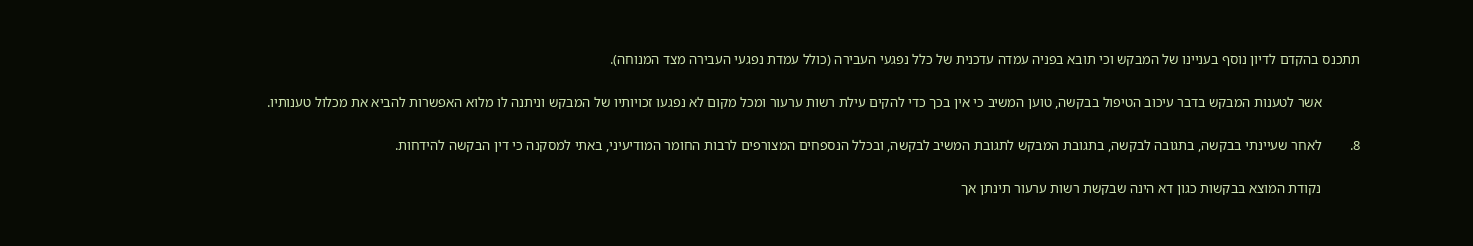תתכנס בהקדם לדיון נוסף בעניינו של המבקש וכי תובא בפניה עמדה עדכנית של כלל נפגעי העבירה (כולל עמדת נפגעי העבירה מצד המנוחה).

           אשר לטענות המבקש בדבר עיכוב הטיפול בבקשה, טוען המשיב כי אין בכך כדי להקים עילת רשות ערעור ומכל מקום לא נפגעו זכויותיו של המבקש וניתנה לו מלוא האפשרות להביא את מכלול טענותיו.

8.        לאחר שעיינתי בבקשה, בתגובה לבקשה, בתגובת המבקש לתגובת המשיב לבקשה, ובכלל הנספחים המצורפים לרבות החומר המודיעיני, באתי למסקנה כי דין הבקשה להידחות.

           נקודת המוצא בבקשות כגון דא הינה שבקשת רשות ערעור תינתן אך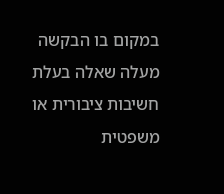במקום בו הבקשה מעלה שאלה בעלת חשיבות ציבורית או משפטית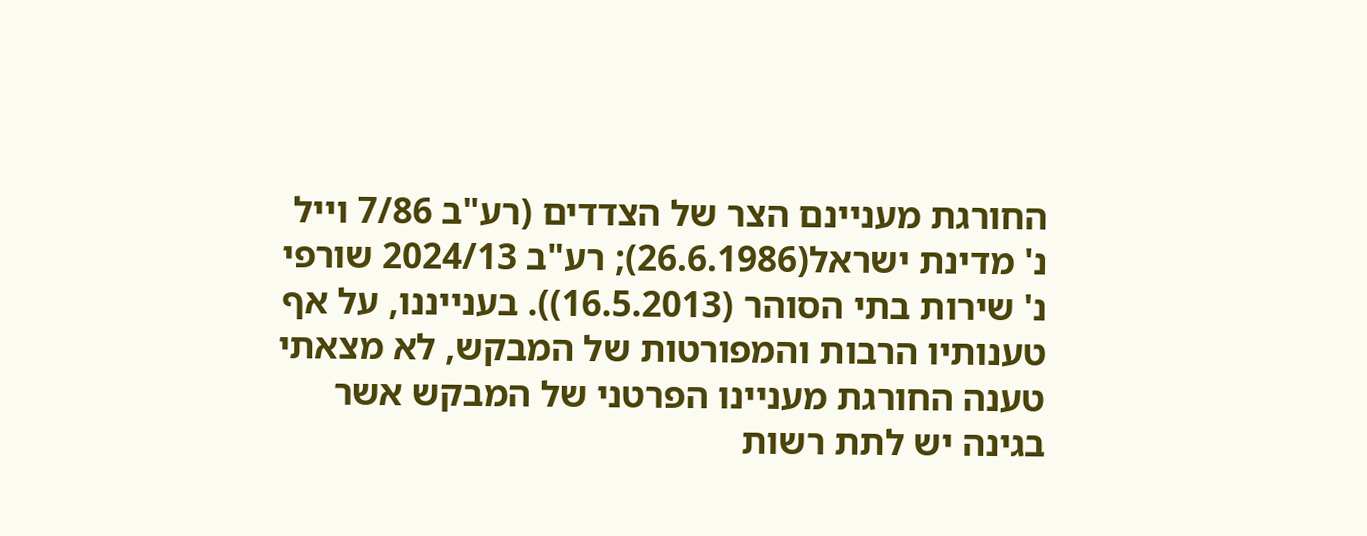החורגת מעניינם הצר של הצדדים (רע"ב 7/86 וייל נ' מדינת ישראל(26.6.1986); רע"ב 2024/13 שורפי נ' שירות בתי הסוהר (16.5.2013)). בענייננו, על אף טענותיו הרבות והמפורטות של המבקש, לא מצאתי טענה החורגת מעניינו הפרטני של המבקש אשר בגינה יש לתת רשות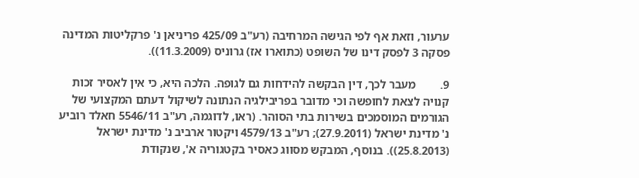ערעור, וזאת אף לפי הגישה המרחיבה (רע"ב 425/09 פריניאן נ' פרקליטות המדינה פסקה 3 לפסק דינו של השופט (כתוארו אז) גרוניס (11.3.2009)).

9.        מעבר לכך, דין הבקשה להידחות גם לגופה. הלכה היא, כי אין לאסיר זכות קנויה לצאת לחופשה וכי מדובר בפריבילגיה הנתונה לשיקול דעתם המקצועי של הגורמים המוסמכים בשירות בתי הסוהר. (ראו, לדוגמה, רע"ב 5546/11 חאלד רוביע נ' מדינת ישראל (27.9.2011); רע"ב 4579/13 ויקטור ארביב נ' מדינת ישראל (25.8.2013)). בנוסף, המבקש מסווג כאסיר בקטגוריה א', שנקודת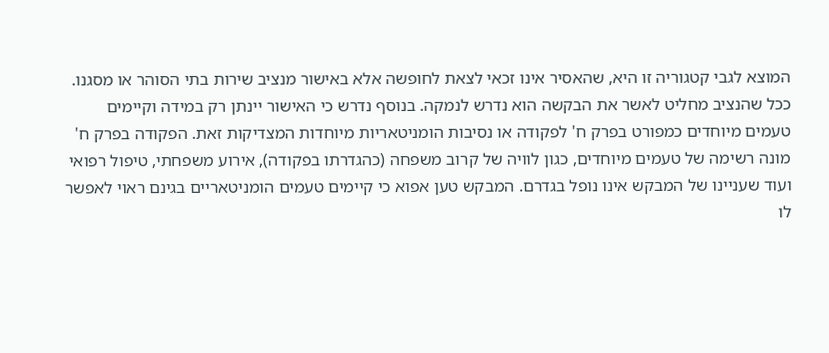המוצא לגבי קטגוריה זו היא, שהאסיר אינו זכאי לצאת לחופשה אלא באישור מנציב שירות בתי הסוהר או מסגנו. ככל שהנציב מחליט לאשר את הבקשה הוא נדרש לנמקה. בנוסף נדרש כי האישור יינתן רק במידה וקיימים טעמים מיוחדים כמפורט בפרק ח' לפקודה או נסיבות הומניטאריות מיוחדות המצדיקות זאת. הפקודה בפרק ח' מונה רשימה של טעמים מיוחדים, כגון לוויה של קרוב משפחה (כהגדרתו בפקודה), אירוע משפחתי, טיפול רפואי ועוד שעניינו של המבקש אינו נופל בגדרם. המבקש טען אפוא כי קיימים טעמים הומניטאריים בגינם ראוי לאפשר לו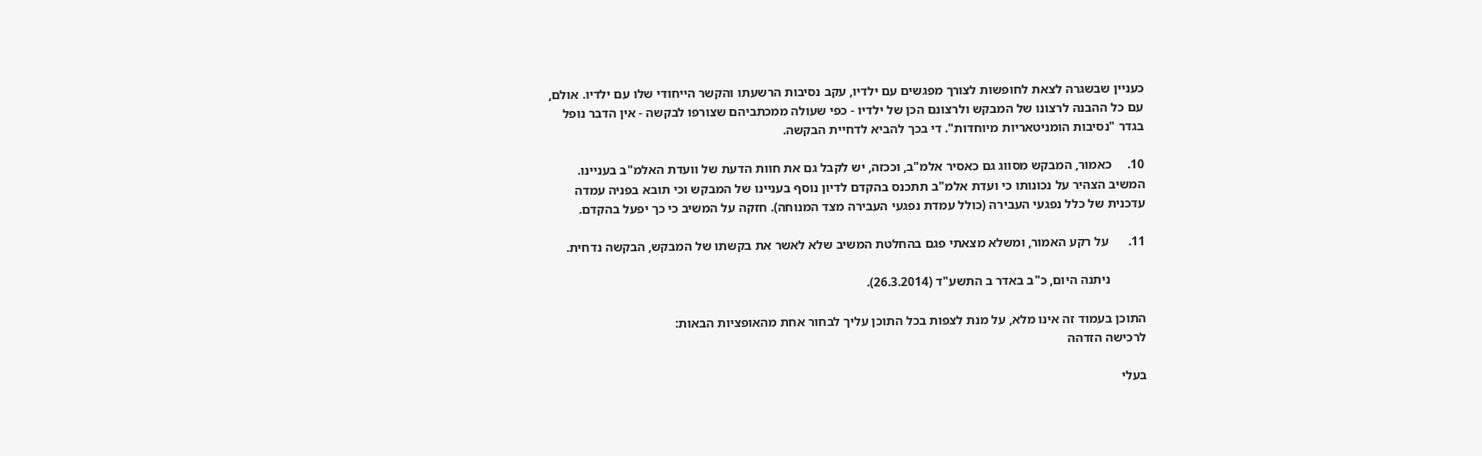כעניין שבשגרה לצאת לחופשות לצורך מפגשים עם ילדיו, עקב נסיבות הרשעתו והקשר הייחודי שלו עם ילדיו. אולם, עם כל ההבנה לרצונו של המבקש ולרצונם הכן של ילדיו - כפי שעולה ממכתביהם שצורפו לבקשה - אין הדבר נופל בגדר "נסיבות הומניטאריות מיוחדות". די בכך להביא לדחיית הבקשה.

10.     כאמור, המבקש מסווג גם כאסיר אלמ"ב, וככזה, יש לקבל גם את חוות הדעת של וועדת האלמ"ב בעניינו. המשיב הצהיר על נכונותו כי ועדת אלמ"ב תתכנס בהקדם לדיון נוסף בעניינו של המבקש וכי תובא בפניה עמדה עדכנית של כלל נפגעי העבירה (כולל עמדת נפגעי העבירה מצד המנוחה). חזקה על המשיב כי כך יפעל בהקדם.

11.      על רקע האמור, ומשלא מצאתי פגם בהחלטת המשיב שלא לאשר את בקשתו של המבקש, הבקשה נדחית.

           ניתנה היום, כ"ב באדר ב התשע"ד (26.3.2014).

התוכן בעמוד זה אינו מלא, על מנת לצפות בכל התוכן עליך לבחור אחת מהאופציות הבאות:
לרכישה הזדהה

בעלי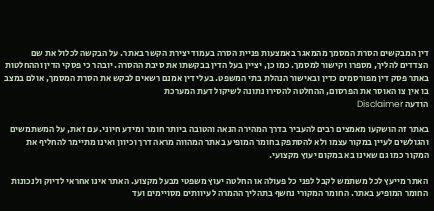דין המבקשים הסרת המסמך מהמאגר באמצעות פניית הסרה בעמוד יצירת הקשר באתר. על הבקשה לכלול את שם הצדדים להליך, מספרו וקישור למסמך. כמו כן, יציין בעל הדין בבקשתו את סיבת ההסרה. יובהר כי פסקי הדין וההחלטות באתר פסק דין מפורסמים כדין ובאישור הנהלת בתי המשפט. בעלי דין אמנם רשאים לבקש את הסרת המסמך, אולם במצב בו אין צו האוסר את הפרסום, ההחלטה להסירו נתונה לשיקול דעת המערכת
הודעה Disclaimer

באתר זה הושקעו מאמצים רבים להעביר בדרך המהירה הנאה והטובה ביותר חומר ומידע חיוני. עם זאת, על המשתמשים והגולשים לעיין במקור עצמו ולא להסתפק בחומר המופיע באתר המהווה מראה דרך וכיוון ואינו מתיימר להחליף את המקור כמו גם שאינו בא במקום יעוץ מקצועי.

האתר מייעץ לכל משתמש לקבל לפני כל פעולה או החלטה יעוץ משפטי מבעל מקצוע. האתר אינו אחראי לדיוק ולנכונות החומר המופיע באתר. החומר המקורי נחשף בתהליך ההמרה לעיוותים מסויימים ועד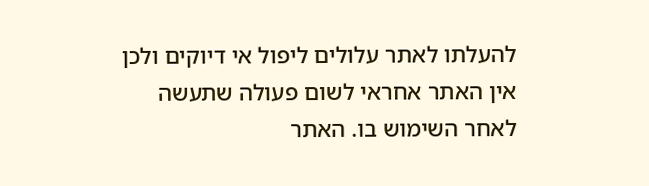להעלתו לאתר עלולים ליפול אי דיוקים ולכן אין האתר אחראי לשום פעולה שתעשה לאחר השימוש בו. האתר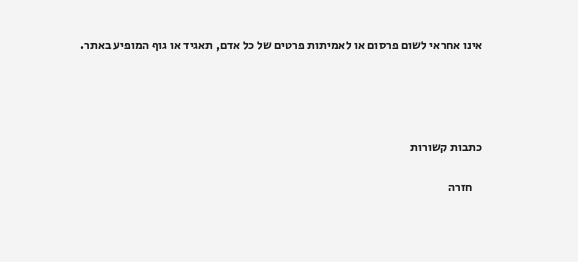אינו אחראי לשום פרסום או לאמיתות פרטים של כל אדם, תאגיד או גוף המופיע באתר.




כתבות קשורות

    חזרה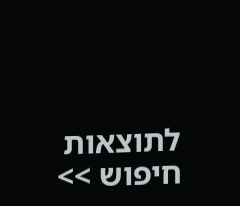לתוצאות חיפוש >>